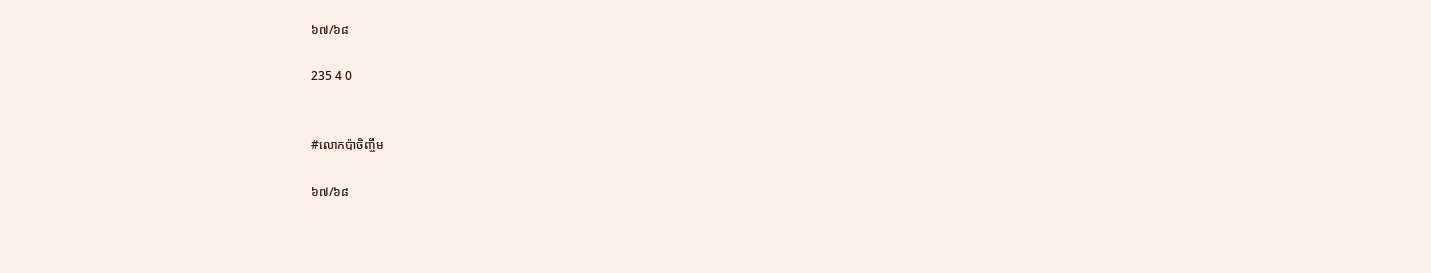៦៧/៦៨

235 4 0


#លោកប៉ាចិញ្ចឹម

៦៧/៦៨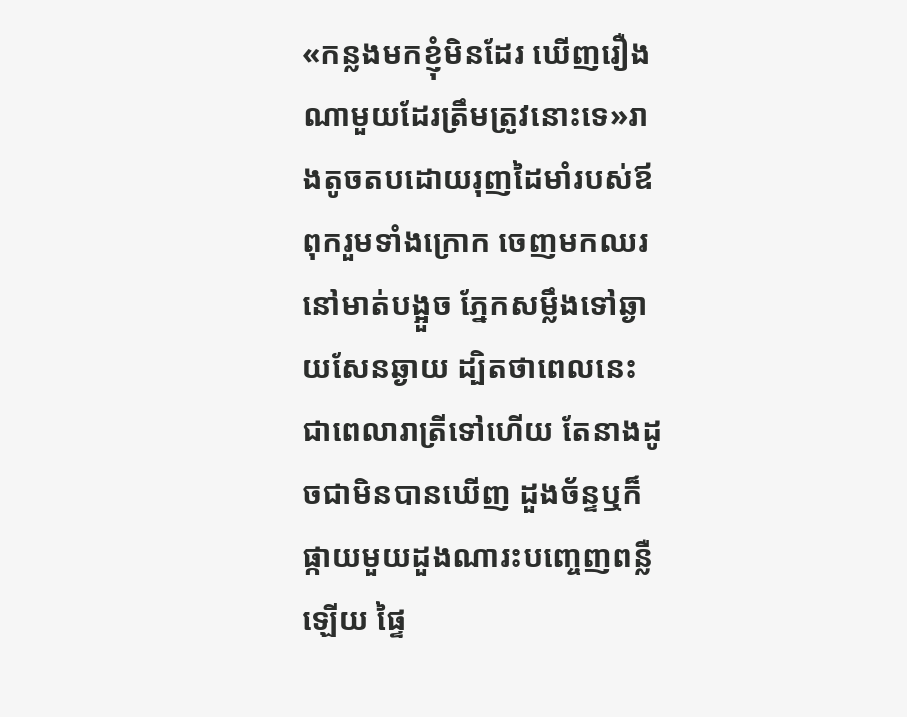«កន្លងមកខ្ញុំមិនដែរ ឃើញរឿងណាមួយដែរត្រឹមត្រូវនោះទេ»រាងតូចតបដោយរុញដៃមាំរបស់ឪពុករួមទាំងក្រោក ចេញមកឈរនៅមាត់បង្អួច ភ្នែកសម្លឹងទៅឆ្ងាយសែនឆ្ងាយ ដ្បិតថាពេលនេះជាពេលារាត្រីទៅហើយ តែនាងដូចជាមិនបានឃើញ ដួងច័ន្ទឬក៏ផ្កាយមួយដួងណារះបញ្ចេញពន្លឺឡើយ ផ្ទៃ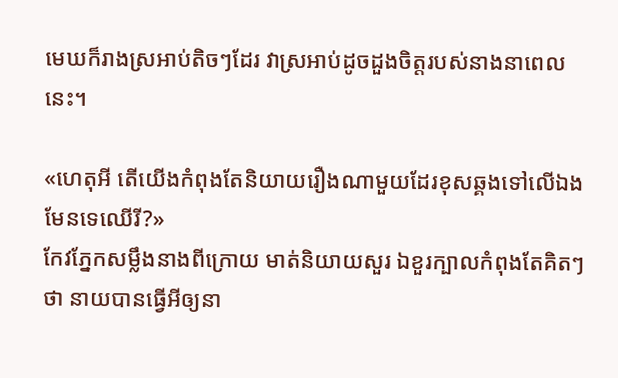មេឃក៏រាងស្រអាប់តិចៗដែរ វាស្រអាប់ដូចដួងចិត្តរបស់នាងនាពេលនេះ។

«ហេតុអី តើយើងកំពុងតែនិយាយរឿងណាមួយដែរខុសឆ្គងទៅលើឯងមែនទេឈើរី?»
កែវភ្នែកសម្លឹងនាងពីក្រោយ មាត់និយាយសួរ ឯខួរក្បាលកំពុងតែគិតៗថា នាយបានធ្វើអីឲ្យនា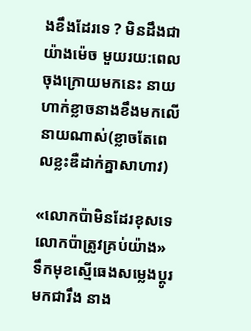ងខឹងដែរទេ ? មិនដឹងជាយ៉ាងម៉េច មួយរយ:ពេលចុងក្រោយមកនេះ នាយហាក់ខ្លាចនាងខឹងមកលើនាយណាស់(ខ្លាចតែពេលខ្លះឌឺដាក់គ្នាសាហាវ)

«លោកប៉ាមិនដែរខុសទេ លោកប៉ាត្រូវគ្រប់យ៉ាង»
ទឹកមុខស្មើធេងសម្លេងប្ដូរមកជារឹង នាង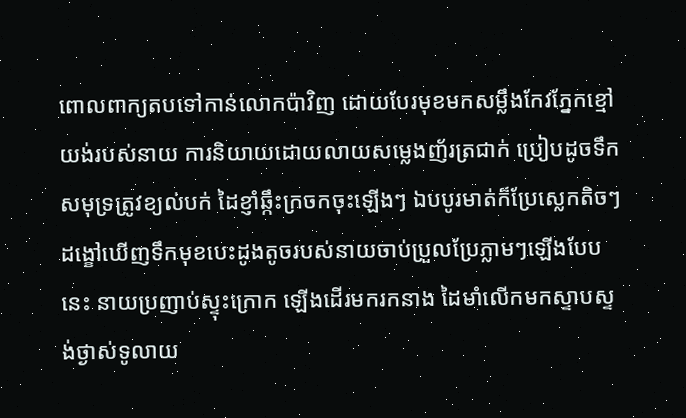ពោលពាក្យតបទៅកាន់លោកប៉ាវិញ ដោយបែរមុខមកសម្លឹងកែវភ្នែកខ្មៅយង់របស់នាយ ការនិយាយដោយលាយសម្លេងញ័រត្រជាក់ ប្រៀបដូចទឹកសមុទ្រត្រូវខ្យល់បក់ ដៃខ្ញាំឆ្កឹះក្រចកចុះឡើងៗ ឯបបូរមាត់ក៏ប្រែស្លេកតិចៗ ដង្ខៅឃើញទឹកមុខបេះដូងតូចរបស់នាយចាប់ប្រួលប្រែភ្លាមៗឡើងបែបនេះ នាយប្រញាប់ស្ទុះក្រោក ឡើងដើរមករកនាង ដៃមាំលើកមកស្ទាបស្ទង់ថ្ងាស់ទូលាយ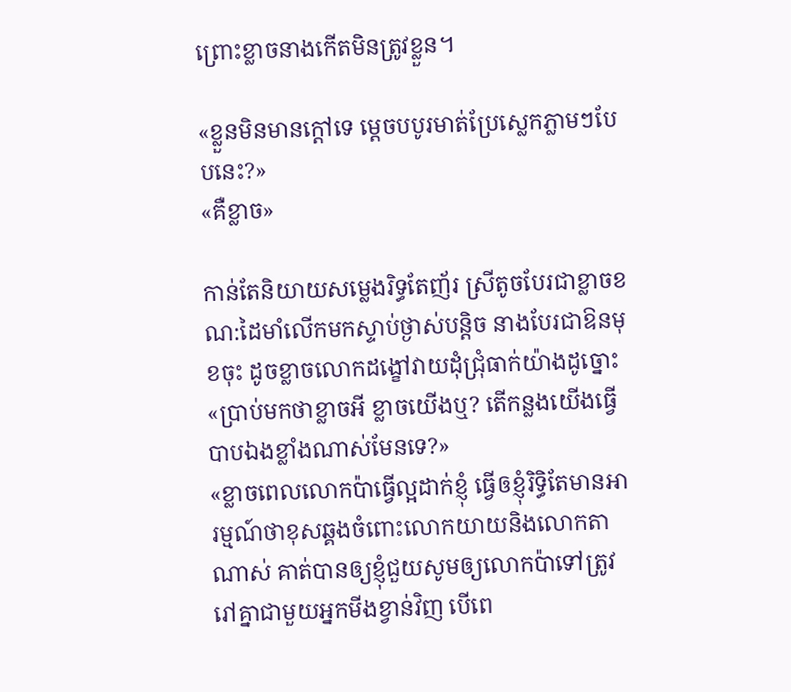ព្រោះខ្លាចនាងកើតមិនត្រូវខ្លួន។

«ខ្លួនមិនមានក្ដៅទេ ម្ដេចបបូរមាត់ប្រែស្លេកភ្លាមៗបែបនេះ?»
«គឺខ្លាច»

កាន់តែនិយាយសម្លេងរិទ្ធតែញ័រ ស្រីតូចបែរជាខ្លាចខណ:ដៃមាំលើកមកស្ទាប់ថ្ងាស់បន្តិច នាងបែរជាឱនមុខចុះ ដូចខ្លាចលោកដង្ខៅវាយដុំជ្រុំធាក់យ៉ាងដូច្នោះ
«ប្រាប់មកថាខ្លាចអី ខ្លាចយើងឬ? តើកន្លងយើងធ្វើបាបឯងខ្លាំងណាស់មែនទេ?»
«ខ្លាចពេលលោកប៉ាធ្វើល្អដាក់ខ្ញុំ ធ្វើឲខ្ញុំរិទ្ធិតែមានអារម្មណ៍ថាខុសឆ្គងចំពោះលោកយាយនិងលោកតាណាស់ គាត់បានឲ្យខ្ញុំជួយសូមឲ្យលោកប៉ាទៅត្រូវរៅគ្នាជាមួយអ្នកមីងខ្វាន់វិញ បើពេ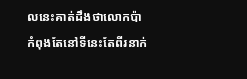លនេះគាត់ដឹងថាលោកប៉ាកំពុងតែនៅទីនេះតែពីរនាក់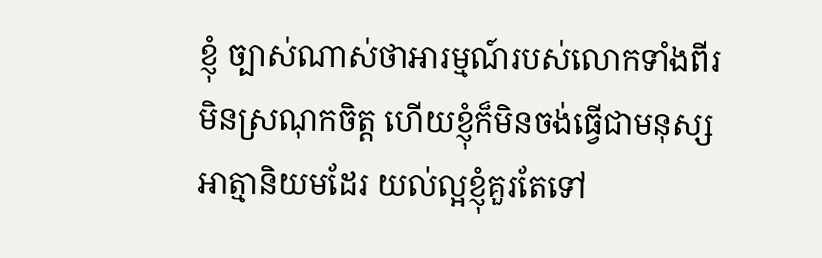ខ្ញុំ ច្បាស់ណាស់ថាអារម្មណ៍របស់លោកទាំងពីរ មិនស្រណុកចិត្ត ហើយខ្ញុំក៏មិនចង់ធ្វើជាមនុស្សអាត្មានិយមដែរ យល់ល្អខ្ញុំគួរតែទៅ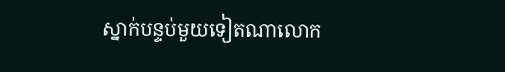ស្នាក់បន្ទប់មួយទៀតណាលោក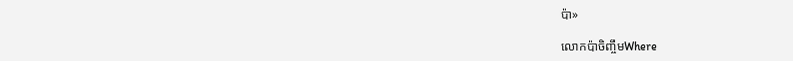ប៉ា»

លោកប៉ាចិញ្ចឹមWhere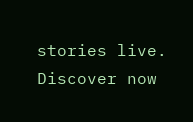stories live. Discover now